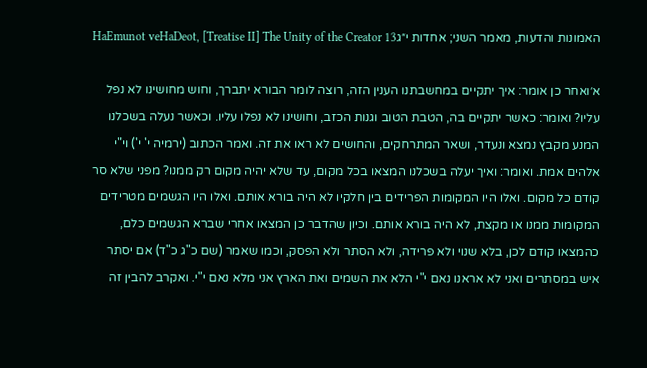האמונות והדעות, מאמר השני; אחדות י״גHaEmunot veHaDeot, [Treatise II] The Unity of the Creator 13

א׳ואחר כן אומר: איך יתקיים במחשבתנו הענין הזה, רוצה לומר הבורא יתברך, וחוש מחושינו לא נפל עליו? ואומר: כאשר יתקיים בה, הטבת הטוב וגנות הכזב, וחושינו לא נפלו עליו. וכאשר נעלה בשכלנו המנע מקבץ נמצא ונעדר, ושאר המתרחקים, והחושים לא ראו את זה. ואמר הכתוב (ירמיה י' י') וי"י אלהים אמת. ואומר: ואיך יעלה בשכלנו המצאו בכל מקום, עד שלא יהיה מקום רק ממנו? מפני שלא סר קודם כל מקום. ואלו היו המקומות הפרידים בין חלקיו לא היה בורא אותם. ואלו היו הגשמים מטרידים המקומות ממנו או מקצת, לא היה בורא אותם. וכיון שהדבר כן המצאו אחרי שברא הגשמים כלם, כהמצאו קודם לכן, בלא שנוי ולא פרידה, ולא הסתר ולא הפסק, וכמו שאמר (שם כ"ג כ"ד) אם יסתר איש במסתרים ואני לא אראנו נאם י"י הלא את השמים ואת הארץ אני מלא נאם י"י. ואקרב להבין זה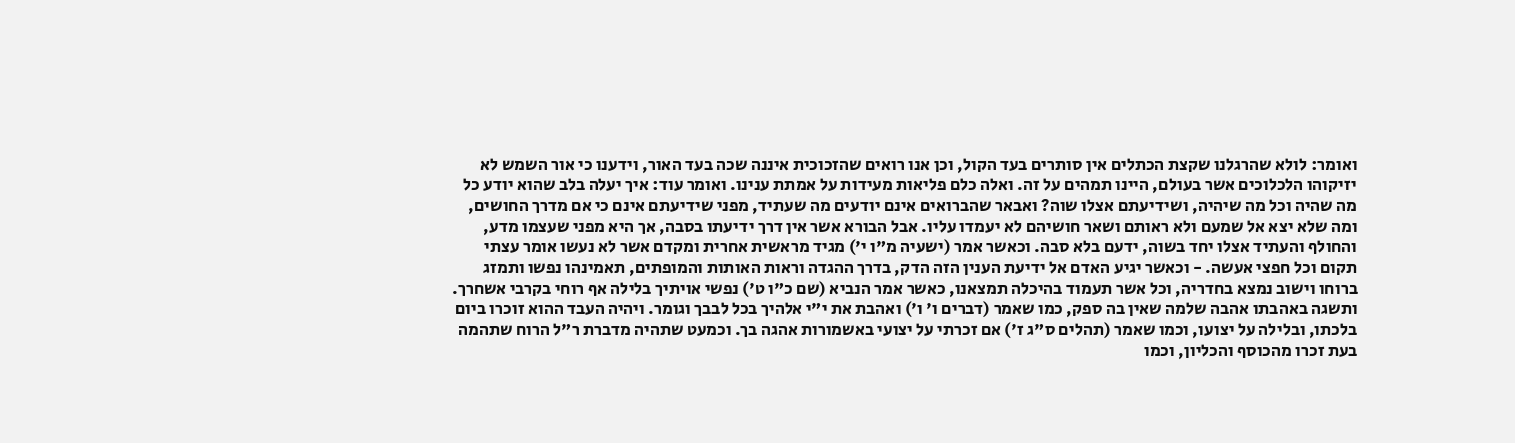ואומר: לולא שהרגלנו שקצת הכתלים אין סותרים בעד הקול, וכן אנו רואים שהזכוכית איננה שכה בעד האור, וידענו כי אור השמש לא יזיקוהו הלכלוכים אשר בעולם, היינו תמהים על זה. ואלה כלם פליאות מעידות על אמתת ענינו. ואומר עוד: איך יעלה בלב שהוא יודע כל מה שהיה וכל מה שיהיה, ושידיעתם אצלו שוה? ואבאר שהברואים אינם יודעים מה שעתיד, מפני שידיעתם אינם כי אם מדרך החושים, ומה שלא יצא אל שמעם ולא ראותם ושאר חושיהם לא יעמדו עליו. אבל הבורא אשר אין דרך ידיעתו בסבה, אך היא מפני שעצמו מדע, והחולף והעתיד אצלו יחד בשוה, ידעם בלא סבה. וכאשר אמר (ישעיה מ"ו י') מגיד מראשית אחרית ומקדם אשר לא נעשו אומר עצתי תקום וכל חפצי אעשה. - וכאשר יגיע האדם אל ידיעת הענין הזה הדק, בדרך ההגדה וראות האותות והמופתים, תאמינהו נפשו ותמזג ברוחו וישוב נמצא בחדריה, וכל אשר תעמוד בהיכלה תמצאנו, כאשר אמר הנביא (שם כ"ו ט') נפשי אויתיך בלילה אף רוחי בקרבי אשחרך. ותשגה באהבתו אהבה שלמה שאין בה ספק, כמו שאמר (דברים ו' ו') ואהבת את י"י אלהיך בכל לבבך וגומר. ויהיה העבד ההוא זוכרו ביום בלכתו, ובלילה על יצועו, וכמו שאמר (תהלים ס"ג ז') אם זכרתי על יצועי באשמורות אהגה בך. וכמעט שתהיה מדברת ר"ל הרוח שתהמה בעת זכרו מהכוסף והכליון, וכמו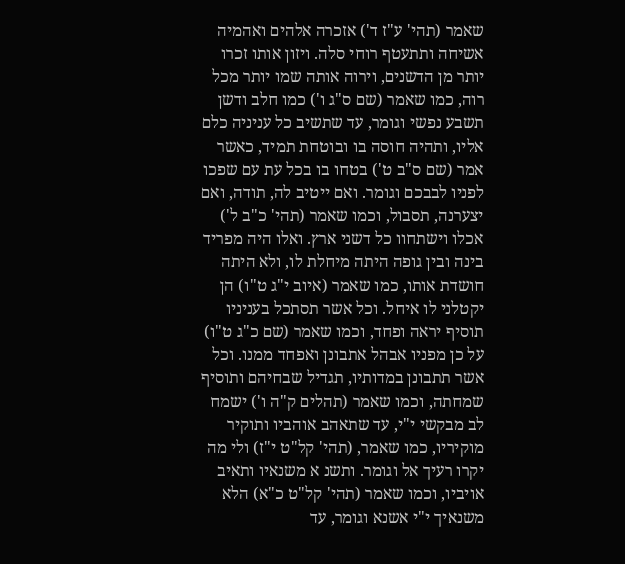שאמר (תהי' ע"ז ד') אזכרה אלהים ואהמיה אשיחה ותתעטף רוחי סלה. ויזון אותו זכרו יותר מן הדשנים, וירוה אותה שמו יותר מכל רוה, כמו שאמר (שם ס"ג ו') כמו חלב ודשן תשבע נפשי וגומר, עד שתשיב כל עניניה כלם אליו, ותהיה חוסה בו ובוטחת תמיד, כאשר אמר (שם ס"ב ט') בטחו בו בכל עת עם שפכו לפניו לבבכם וגומר. ואם ייטיב לה, תודה, ואם יצערנה, תסבול, וכמו שאמר (תהי' כ"ב ל') אכלו וישתחוו כל דשני ארץ. ואלו היה מפריד בינה ובין גופה היתה מיחלת לו, ולא היתה חושדת אותו, כמו שאמר (איוב י"ג ט"ו) הן יקטלני לו איחל. וכל אשר תסתכל בעניניו תוסיף יראה ופחד, וכמו שאמר (שם כ"ג ט"ו) על כן מפניו אבהל אתבונן ואפחד ממנו. וכל אשר תתבונן במדותיו, תגדיל שבחיהם ותוסיף שמחתה, וכמו שאמר (תהלים ק"ה ו') ישמח לב מבקשי י"י, עד שתאהב אוהביו ותוקיר מוקיריו, כמו שאמר, (תהי' קל"ט י"ז) ולי מה יקרו רעיך אל וגומר. ותשנ א משנאיו ותאיב אויביו, וכמו שאמר (תהי' קל"ט כ"א) הלא משנאיך י"י אשנא וגומר, עד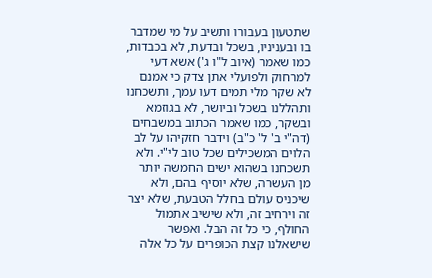שתטעון בעבורו ותשיב על מי שמדבר בו ובעניניו, בשכל ובדעת, לא בכבדות, כמו שאמר (איוב ל"ו ג') אשא דעי למרחוק ולפועלי אתן צדק כי אמנם לא שקר מלי תמים דעו עמך, ותשכחנו ותהללנו בשכל וביושר, לא בגוזמא ובשקר, כמו שאמר הכתוב במשבחים (דה"י ב' ל' כ"ב) וידבר חזקיהו על לב הלוים המשכילים שכל טוב לי"י. ולא תשכחנו בשהוא ישים החמשה יותר מן העשרה, שלא יוסיף בהם, ולא שיכניס עולם בחלל הטבעת, שלא יצר זה וירחיב זה, ולא שישיב אתמול החולף, כי כל זה הבל. ואפשר שישאלנו קצת הכופרים על כל אלה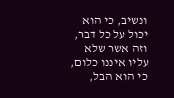ונשיב, כי הוא יכול על כל דבר, וזה אשר שלא עליו איננו כלום, כי הוא הבל,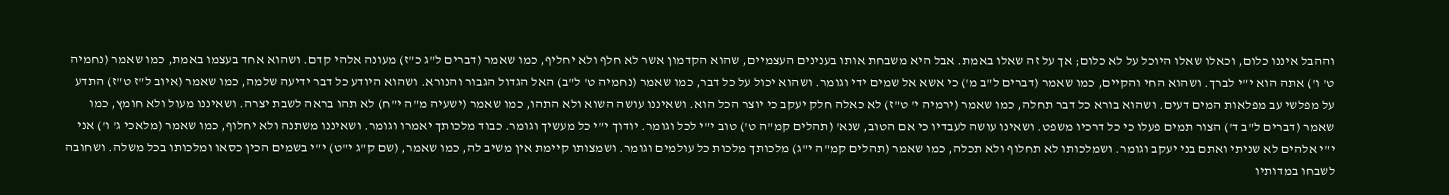וההבל איננו כלום, וכאלו שאלו היוכל על לא כלום; אך על זה שאלו באמת. אבל היא משבחת אותו בענינים העצמיים, שהוא הקדמון אשר לא חלף ולא יחליף, כמו שאמר (דברים ל"ג כ"ז) מעונה אלהי קדם. ושהוא אחד בעצמו באמת, כמו שאמר (נחמיה ט' ו') אתה הוא י"י לברך. ושהוא החי והקיים, כמו שאמר (דברים ל"ב מ') כי אשא אל שמים ידי וגומר. ושהוא יכול על כל דבר, כמו שאמר (נחמיה ט' ל"ב) האל הגדול הגבור והנורא. ושהוא היודע כל דבר ידיעה שלמה, כמו שאמר (איוב ל"ז ט"ז) התדע על מפלשי עב מפלאות המים דעים. ושהוא בורא כל דבר תחלה, כמו שאמר (ירמיה י' ט"ז) לא כאלה חלק יעקב כי יוצר הכל הוא. ושאיננו עושה השוא ולא התהו, כמו שאמר (ישעיה מ"ה י"ח) לא תהו בראה לשבת יצרה. ושאיננו מעול ולא חומץ, כמו שאמר (דברים ל"ב ד') הצור תמים פעלו כי כל דרכיו משפט. ושאינו עושה לעבדיו כי אם הטוב, שנא' (תהלים קמ"ה ט') טוב י"י לכל וגומר. יודוך י"י כל מעשיך וגומר. כבוד מלכותך יאמרו וגומר. ושאיננו משתנה ולא יחלוף, כמו שאמר (מלאכי ג' ו') אני י"י אלהים לא שניתי ואתם בני יעקב וגומר. ושמלכותו לא תחלוף ולא תכלה, כמו שאמר (תהלים קמ"ה י"ג) מלכותך מלכות כל עולמים וגומר. ושמצותו קיימת אין משיב לה, כמו שאמר, (שם ק"ג י"ט) י"י בשמים הכין כסאו ומלכותו בכל משלה. ושחובה לשבחו במדותיו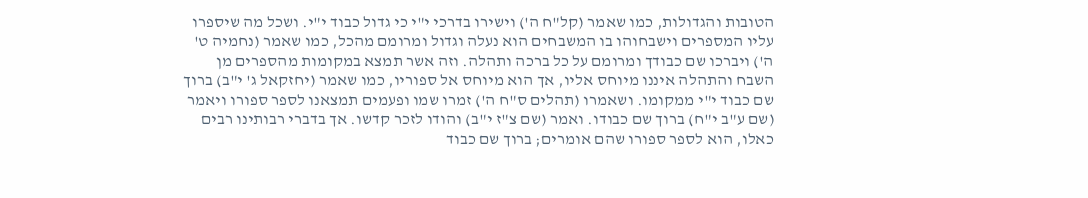הטובות והגדולות, כמו שאמר (קל"ח ה') וישירו בדרכי י"י כי גדול כבוד י"י. ושכל מה שיספרו עליו המספרים וישבחוהו בו המשבחים הוא נעלה וגדול ומרומם מהכל, כמו שאמר (נחמיה ט' ה') ויברכו שם כבודך ומרומם על כל ברכה ותהלה. וזה אשר תמצא במקומות מהספרים מן השבח והתהלה איננו מיוחס אליו, אך הוא מיוחס אל ספוריו, כמו שאמר (יחזקאל ג' י"ב) ברוך שם כבוד י"י ממקומו. ושאמרו (תהלים ס"ח ה') זמרו שמו ופעמים תמצאנו לספר ספורו ויאמר (שם ע"ב י"ח) ברוך שם כבודו. ואמר (שם צ"ז י"ב) והודו לזכר קדשו. אך בדברי רבותינו רבים כאלו, הוא לספר ספורו שהם אומרים; ברוך שם כבוד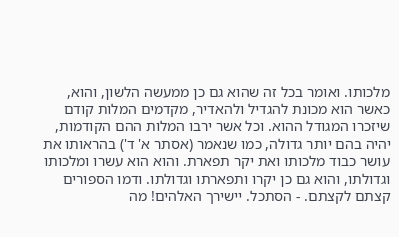מלכותו. ואומר בכל זה שהוא גם כן ממעשה הלשון, והוא, כאשר הוא מכונת להגדיל ולהאדיר, מקדמים המלות קודם שיזכרו המגודל ההוא. וכל אשר ירבו המלות ההם הקודמות, יהיה בהם יותר גדולה, כמו שנאמר (אסתר א' ד') בהראותו את עושר כבוד מלכותו ואת יקר תפארת. והוא הוא עשרו ומלכותו וגדולתו, והוא גם כן יקרו ותפארתו וגדולתו. ודמו הספורים קצתם לקצתם. - הסתכל. יישירך האלהים! מה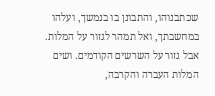שכתבנוהו, והתבונן בו בנמשך, ועלהו במחשבתך, ואל תמהר לגזור על המלות. אבל גזור על השרשים הקודמים. ושים המלות העברה והקרבה,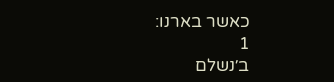כאשר בארנו:
1
ב׳נשלם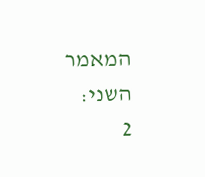המאמר השני:
2